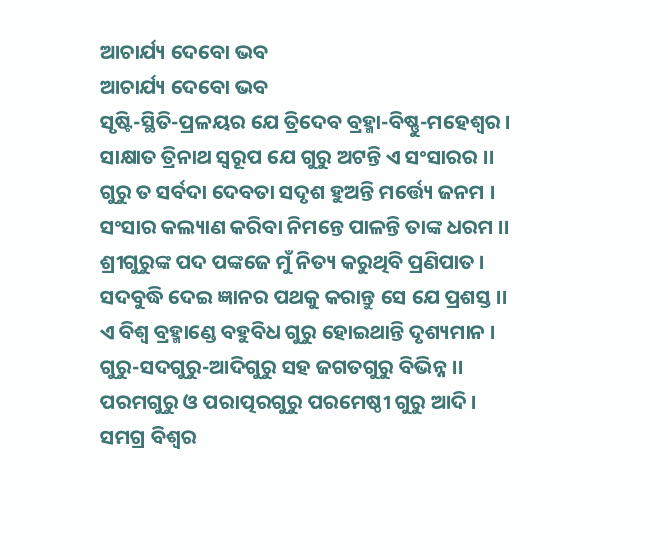ଆଚାର୍ଯ୍ୟ ଦେବୋ ଭବ
ଆଚାର୍ଯ୍ୟ ଦେବୋ ଭବ
ସୃଷ୍ଟି-ସ୍ଥିତି-ପ୍ରଳୟର ଯେ ତ୍ରିଦେବ ବ୍ରହ୍ମା-ବିଷ୍ଣୁ-ମହେଶ୍ୱର ।
ସାକ୍ଷାତ ତ୍ରିନାଥ ସ୍ୱରୂପ ଯେ ଗୁରୁ ଅଟନ୍ତି ଏ ସଂସାରର ।।
ଗୁରୁ ତ ସର୍ବଦା ଦେବତା ସଦୃଶ ହୁଅନ୍ତି ମର୍ତ୍ତ୍ୟେ ଜନମ ।
ସଂସାର କଲ୍ୟାଣ କରିବା ନିମନ୍ତେ ପାଳନ୍ତି ତାଙ୍କ ଧରମ ।।
ଶ୍ରୀଗୁରୁଙ୍କ ପଦ ପଙ୍କଜେ ମୁଁ ନିତ୍ୟ କରୁଥିବି ପ୍ରଣିପାତ ।
ସଦବୁଦ୍ଧି ଦେଇ ଜ୍ଞାନର ପଥକୁ କରାନ୍ତୁ ସେ ଯେ ପ୍ରଶସ୍ତ ।।
ଏ ବିଶ୍ୱ ବ୍ରହ୍ମାଣ୍ଡେ ବହୁବିଧ ଗୁରୁ ହୋଇଥାନ୍ତି ଦୃଶ୍ୟମାନ ।
ଗୁରୁ-ସଦଗୁରୁ-ଆଦିଗୁରୁ ସହ ଜଗତଗୁରୁ ବିଭିନ୍ନ ।।
ପରମଗୁରୁ ଓ ପରାତ୍ପରଗୁରୁ ପରମେଷ୍ଠୀ ଗୁରୁ ଆଦି ।
ସମଗ୍ର ବିଶ୍ୱର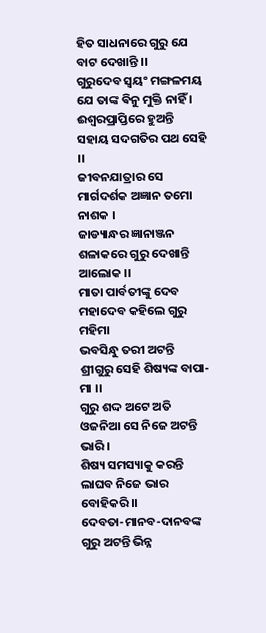ହିତ ସାଧନାରେ ଗୁରୁ ଯେ ବାଟ ଦେଖାନ୍ତି ।।
ଗୁରୁଦେବ ସ୍ୱୟଂ ମଙ୍ଗଳମୟ ଯେ ତାଙ୍କ ଵିନୁ ମୁକ୍ତି ନାହିଁ ।
ଈଶ୍ୱରପ୍ରାପ୍ତିରେ ହୁଅନ୍ତି ସହାୟ ସଦଗତିର ପଥ ସେହି ।।
ଜୀବନଯାତ୍ରାର ସେ ମାର୍ଗଦର୍ଶକ ଅଜ୍ଞାନ ତମୋ ନାଶକ ।
ଜାଡ୍ୟାନ୍ଧର ଜ୍ଞାନାଞ୍ଜନ ଶଳାକରେ ଗୁରୁ ଦେଖାନ୍ତି ଆଲୋକ ।।
ମାତା ପାର୍ବତୀଙ୍କୁ ଦେବ ମହାଦେବ କହିଲେ ଗୁରୁ ମହିମା
ଭବସିନ୍ଧୁ ତରୀ ଅଟନ୍ତି ଶ୍ରୀଗୁରୁ ସେହି ଶିଷ୍ୟଙ୍କ ବାପା-ମା ।।
ଗୁରୁ ଶଦ୍ଦ ଅଟେ ଅତି ଓଜନିଆ ସେ ନିଜେ ଅଟନ୍ତି ଭାରି ।
ଶିଷ୍ୟ ସମସ୍ୟାକୁ କରନ୍ତି ଲାଘବ ନିଜେ ଭାର ବୋହିକରି ।।
ଦେବତା-ମାନବ-ଦାନବଙ୍କ ଗୁରୁ ଅଟନ୍ତି ଭିନ୍ନ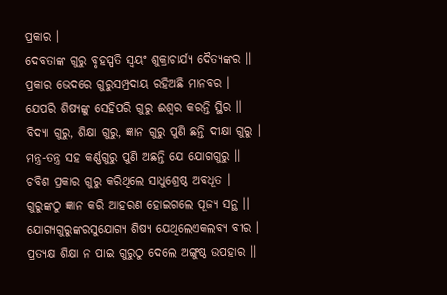ପ୍ରକାର ।
ଦେବତାଙ୍କ ଗୁରୁ ବୃହସ୍ପତି ସ୍ୱୟଂ ଶୁକ୍ରାଚାର୍ଯ୍ୟ ଦୈତ୍ୟଙ୍କର ।।
ପ୍ରକାର ଭେଦରେ ଗୁରୁସମ୍ପ୍ରଦାୟ ରହିଅଛି ମାନବର ।
ଯେପରି ଶିଷ୍ୟଙ୍କୁ ସେହିପରି ଗୁରୁ ଈଶ୍ୱର କରନ୍ତି ସ୍ଥିର ।।
ବିଦ୍ୟା ଗୁରୁ, ଶିକ୍ଷା ଗୁରୁ, ଜ୍ଞାନ ଗୁରୁ ପୁଣି ଛନ୍ତି ଦୀକ୍ଷା ଗୁରୁ ।
ମନ୍ତ୍ର-ତନ୍ତ୍ର ସହ କର୍ଣ୍ଣଗୁରୁ ପୁଣି ଅଛନ୍ତି ଯେ ଯୋଗଗୁରୁ ।।
ଚବିଶ ପ୍ରକାର ଗୁରୁ କରିଥିଲେ ସାଧୁଶ୍ରେଷ୍ଠ ଅବଧୂତ ।
ଗୁରୁଙ୍କଠୁ ଜ୍ଞାନ କରି ଆହରଣ ହୋଇଗଲେ ପୂଜ୍ୟ ସନ୍ଥ ।।
ଯୋଗ୍ୟଗୁରୁଙ୍କରସୁଯୋଗ୍ୟ ଶିଷ୍ୟ ଯେଥିଲେଏକଲବ୍ୟ ବୀର ।
ପ୍ରତ୍ୟକ୍ଷ ଶିକ୍ଷା ନ ପାଇ ଗୁରୁଠୁ ଦେଲେ ଅଙ୍ଗୁଷ୍ଠ ଉପହାର ।।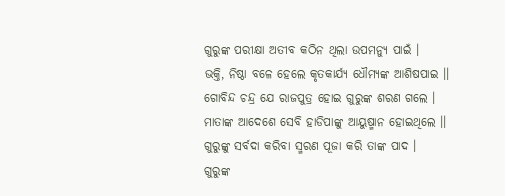ଗୁରୁଙ୍କ ପରୀକ୍ଷା ଅତୀବ କଠିନ ଥିଲା ଉପମନ୍ଯୁ ପାଇଁ ।
ଭକ୍ତି, ନିଷ୍ଠା ବଳେ ହେଲେ କୃତକାର୍ଯ୍ୟ ଧୌମ୍ୟଙ୍କ ଆଶିଷପାଇ ।।
ଗୋବିନ୍ଦ ଚନ୍ଦ୍ର ଯେ ରାଜପୁତ୍ର ହୋଇ ଗୁରୁଙ୍କ ଶରଣ ଗଲେ ।
ମାତାଙ୍କ ଆଦେଶେ ସେବି ହାଡିପାଙ୍କୁ ଆୟୁଷ୍ମାନ ହୋଇଥିଲେ ।।
ଗୁରୁଙ୍କୁ ସର୍ବଦା କରିବା ସ୍ମରଣ ପୂଜା କରି ତାଙ୍କ ପାଦ ।
ଗୁରୁଙ୍କ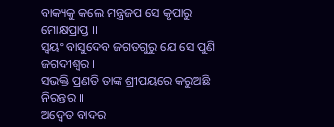ବାକ୍ୟକୁ କଲେ ମନ୍ତ୍ରଜପ ସେ କୃପାରୁ ମୋକ୍ଷପ୍ରାପ୍ତ ।।
ସ୍ୱୟଂ ବାସୁଦେବ ଜଗତଗୁରୁ ଯେ ସେ ପୁଣି ଜଗଦୀଶ୍ୱର ।
ସଭକ୍ତି ପ୍ରଣତି ତାଙ୍କ ଶ୍ରୀପୟରେ କରୁଅଛି ନିରନ୍ତର ।।
ଅଦ୍ୱେତ ବାଦର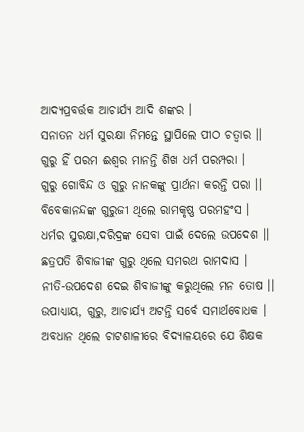ଆଦ୍ୟପ୍ରବର୍ତ୍ତକ ଆଚାର୍ଯ୍ୟ ଆଦି ଶଙ୍କର ।
ସନାତନ ଧର୍ମ ସୁରକ୍ଷା ନିମନ୍ତେ ସ୍ଥାପିଲେ ପୀଠ ଚତ୍ୱାର ।।
ଗୁରୁ ହିଁ ପରମ ଈଶ୍ୱର ମାନନ୍ତି ଶିଖ ଧର୍ମ ପରମ୍ପରା ।
ଗୁରୁ ଗୋବିନ୍ଦ ଓ ଗୁରୁ ନାନକଙ୍କୁ ପ୍ରାର୍ଥନା କରନ୍ତି ପରା ।।
ବିବେକାନନ୍ଦଙ୍କ ଗୁରୁଜୀ ଥିଲେ ରାମକୃଷ୍ଣ ପରମହଂସ ।
ଧର୍ମର ସୁରକ୍ଷା,ଦରିଦ୍ରଙ୍କ ସେବା ପାଇଁ ଦେଲେ ଉପଦେଶ ।।
ଛତ୍ରପତି ଶିବାଜୀଙ୍କ ଗୁରୁ ଥିଲେ ସମରଥ ରାମଦାସ ।
ନୀତି-ଉପଦେଶ ଦେଇ ଶିବାଜୀଙ୍କୁ କରୁଥିଲେ ମନ ତୋଷ ।।
ଉପାଧ୍ୟାୟ, ଗୁରୁ, ଆଚାର୍ଯ୍ୟ ଅଟନ୍ତି ସର୍ବେ ସମାର୍ଥବୋଧକ ।
ଅବଧାନ ଥିଲେ ଚାଟଶାଳୀରେ ବିଦ୍ୟାଳୟରେ ଯେ ଶିକ୍ଷକ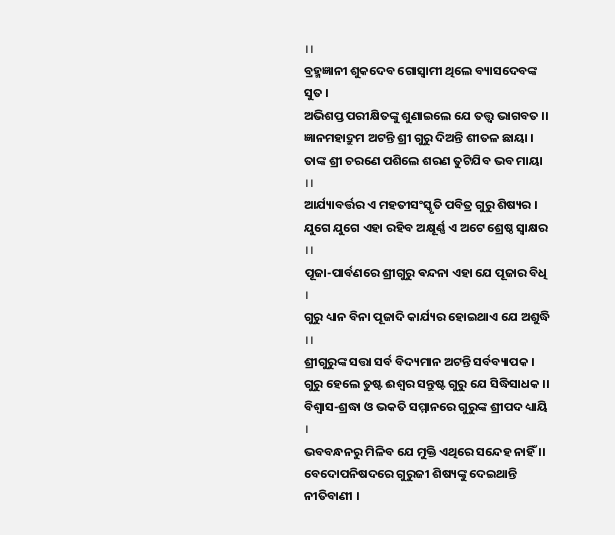।।
ବ୍ରହ୍ମଜ୍ଞାନୀ ଶୁକଦେବ ଗୋସ୍ୱାମୀ ଥିଲେ ବ୍ୟାସଦେବଙ୍କ ସୁତ ।
ଅଭିଶପ୍ତ ପରୀକ୍ଷିତଙ୍କୁ ଶୁଣାଇଲେ ଯେ ତତ୍ତ୍ୱ ଭାଗବତ ।।
ଜ୍ଞାନମହାଦ୍ରୁମ ଅଟନ୍ତି ଶ୍ରୀ ଗୁରୁ ଦିଅନ୍ତି ଶୀତଳ ଛାୟା ।
ତାଙ୍କ ଶ୍ରୀ ଚରଣେ ପଶିଲେ ଶରଣ ତୁଟିଯିବ ଭବ ମାୟା ।।
ଆର୍ଯ୍ୟାବର୍ତ୍ତର ଏ ମହତୀସଂସ୍କୃତି ପବିତ୍ର ଗୁରୁ ଶିଷ୍ୟର ।
ଯୁଗେ ଯୁଗେ ଏହା ରହିବ ଅକ୍ଷୂର୍ଣ୍ଣ ଏ ଅଟେ ଶ୍ରେଷ୍ଠ ସ୍ୱାକ୍ଷର ।।
ପୂଜା-ପାର୍ବଣରେ ଶ୍ରୀଗୁରୁ ଵନ୍ଦନା ଏହା ଯେ ପୂଜାର ବିଧି ।
ଗୁରୁ ଧ୍ୟାନ ବିନା ପୂଜାଦି କାର୍ଯ୍ୟର ହୋଇଥାଏ ଯେ ଅଶୁଦ୍ଧି ।।
ଶ୍ରୀଗୁରୁଙ୍କ ସତ୍ତା ସର୍ବ ବିଦ୍ୟମାନ ଅଟନ୍ତି ସର୍ବବ୍ୟାପକ ।
ଗୁରୁ ହେଲେ ତୁଷ୍ଟ ଈଶ୍ୱର ସନ୍ତୁଷ୍ଟ ଗୁରୁ ଯେ ସିଦ୍ଧିସାଧକ ।।
ବିଶ୍ୱାସ-ଶ୍ରଦ୍ଧା ଓ ଭକତି ସମ୍ମାନରେ ଗୁରୁଙ୍କ ଶ୍ରୀପଦ ଧ୍ୟାୟି ।
ଭବବନ୍ଧନରୁ ମିଳିବ ଯେ ମୁକ୍ତି ଏଥିରେ ସନ୍ଦେହ ନାହିଁ ।।
ବେଦୋପନିଷଦରେ ଗୁରୁଜୀ ଶିଷ୍ୟଙ୍କୁ ଦେଇଥାନ୍ତି ନୀତିବାଣୀ ।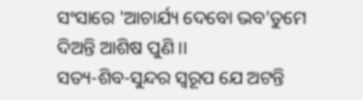ସଂସାରେ 'ଆଚାର୍ଯ୍ୟ ଦେବୋ ଭବ'ତୁମେ ଦିଅନ୍ତି ଆଶିଷ ପୁଣି ।।
ସତ୍ୟ-ଶିବ-ସୁନ୍ଦର ସ୍ୱରୂପ ଯେ ଅଟନ୍ତି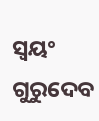ସ୍ୱୟଂ ଗୁରୁଦେବ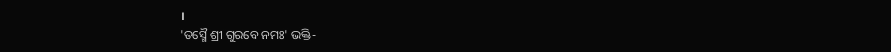।
'ତସ୍ମୈ ଶ୍ରୀ ଗୁରବେ ନମଃ' ଭକ୍ତି-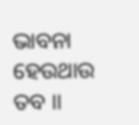ଭାବନା ହେଉଥାଉ ତବ ।।